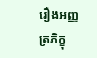រឿងអញ្ញត្រភិក្ខុ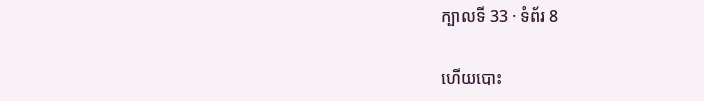ក្បាលទី 33 · ទំព័រ 8

ហើយបោះ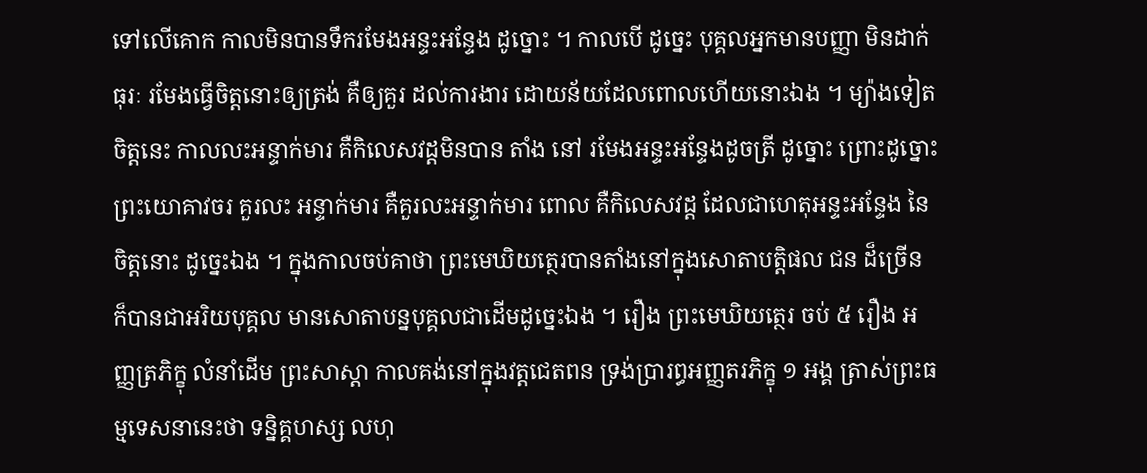ទៅលើគោក កាលមិនបានទឹករមែងអន្ទះអន្ទែង ដូច្នោះ ។ កាលបើ ដូច្នេះ បុគ្គលអ្នកមានបញ្ញា មិនដាក់ធុរៈ រមែងធ្វើចិត្តនោះឲ្យត្រង់ គឺឲ្យគួរ ដល់ការងារ ដោយន័យដែលពោលហើយនោះឯង ។ ម្យ៉ាងទៀត ចិត្តនេះ កាលលះអន្ទាក់មារ គឺកិលេសវដ្តមិនបាន តាំង នៅ រមែងអន្ទះអន្ទែងដូចត្រី ដូច្នោះ ព្រោះដូច្នោះ ព្រះយោគាវចរ គួរលះ អន្ទាក់មារ គឺគួរលះអន្ទាក់មារ ពោល គឺកិលេសវដ្ត ដែលជាហេតុអន្ទះអន្ទែង នៃចិត្តនោះ ដូច្នេះឯង ។ ក្នុងកាលចប់គាថា ព្រះមេឃិយត្ថេរបានតាំងនៅក្នុងសោតាបត្តិផល ជន ដ៏ច្រើន ក៏បានជាអរិយបុគ្គល មានសោតាបន្នបុគ្គលជាដើមដូច្នេះឯង ។ រឿង ព្រះមេឃិយត្ថេរ ចប់ ៥ រឿង អញ្ញត្រភិក្ខុ លំនាំដើម ព្រះសាស្តា កាលគង់នៅក្នុងវត្តជេតពន ទ្រង់ប្រារព្ធអញ្ញតរភិក្ខុ ១ អង្គ ត្រាស់ព្រះធម្មទេសនានេះថា ទន្និគ្គហស្ស លហុ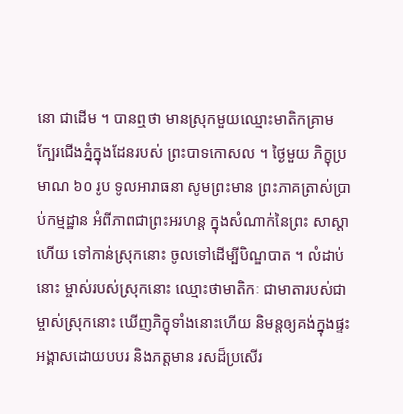នោ ជាដើម ។ បានឮថា មានស្រុកមួយឈ្មោះមាតិកគ្រាម ក្បែរជើងភ្នំក្នុងដែនរបស់ ព្រះបាទកោសល ។ ថ្ងៃមួយ ភិក្ខុប្រមាណ ៦០ រូប ទូលអារាធនា សូមព្រះមាន ព្រះភាគត្រាស់ប្រាប់កម្មដ្ឋាន អំពីភាពជាព្រះអរហន្ត ក្នុងសំណាក់នៃព្រះ សាស្តាហើយ ទៅកាន់ស្រុកនោះ ចូលទៅដើម្បីបិណ្ឌបាត ។ លំដាប់នោះ ម្ចាស់របស់ស្រុកនោះ ឈ្មោះថាមាតិកៈ ជាមាតារបស់ជាម្ចាស់ស្រុកនោះ ឃើញភិក្ខុទាំងនោះហើយ និមន្តឲ្យគង់ក្នុងផ្ទះ អង្គាសដោយបបរ និងភត្តមាន រសដ៏ប្រសើរ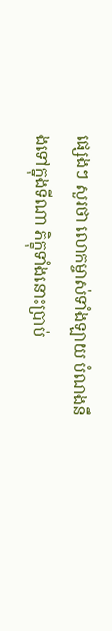ផ្សេងៗ សួរថា លោកម្ចាស់ទាំងឡាយ បំណងនឹងទៅក្នុងទីណា ភិក្ខុទាំងនោះប្រាប់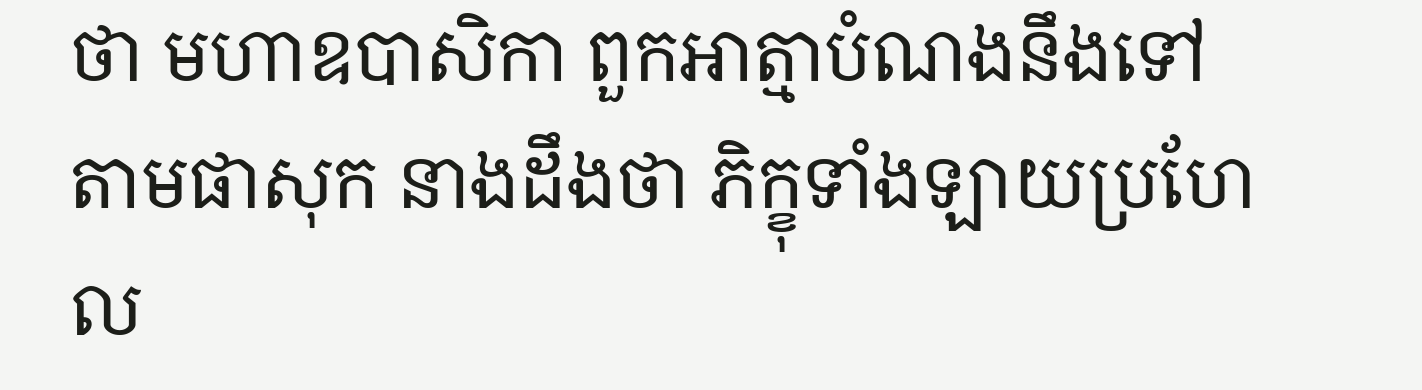ថា មហាឧបាសិកា ពួកអាត្មាបំណងនឹងទៅតាមផាសុក នាងដឹងថា ភិក្ខុទាំងឡាយប្រហែល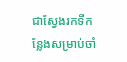ជាស្វែងរកទីកន្លែងសម្រាប់ចាំ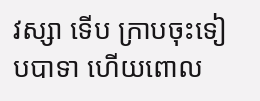វស្សា ទើប ក្រាបចុះទៀបបាទា ហើយពោល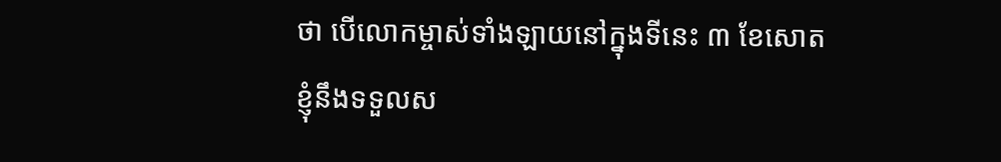ថា បើលោកម្ចាស់ទាំងឡាយនៅក្នុងទីនេះ ៣ ខែសោត ខ្ញុំនឹងទទួលស